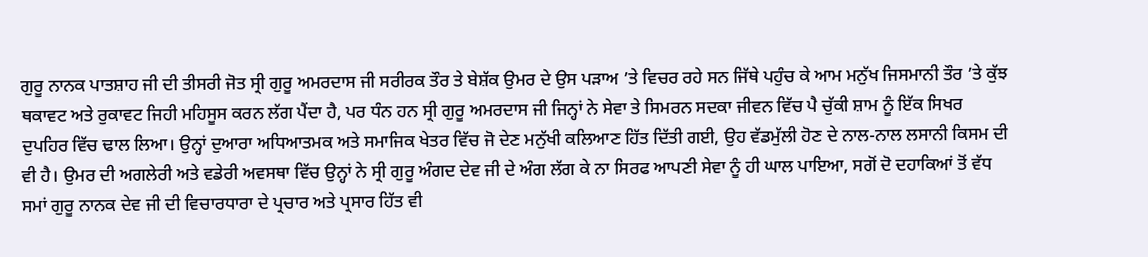ਗੁਰੂ ਨਾਨਕ ਪਾਤਸ਼ਾਹ ਜੀ ਦੀ ਤੀਸਰੀ ਜੋਤ ਸ੍ਰੀ ਗੁਰੂ ਅਮਰਦਾਸ ਜੀ ਸਰੀਰਕ ਤੌਰ ਤੇ ਬੇਸ਼ੱਕ ਉਮਰ ਦੇ ਉਸ ਪੜਾਅ ’ਤੇ ਵਿਚਰ ਰਹੇ ਸਨ ਜਿੱਥੇ ਪਹੁੰਚ ਕੇ ਆਮ ਮਨੁੱਖ ਜਿਸਮਾਨੀ ਤੌਰ ’ਤੇ ਕੁੱਝ ਥਕਾਵਟ ਅਤੇ ਰੁਕਾਵਟ ਜਿਹੀ ਮਹਿਸੂਸ ਕਰਨ ਲੱਗ ਪੈਂਦਾ ਹੈ, ਪਰ ਧੰਨ ਹਨ ਸ੍ਰੀ ਗੁਰੂ ਅਮਰਦਾਸ ਜੀ ਜਿਨ੍ਹਾਂ ਨੇ ਸੇਵਾ ਤੇ ਸਿਮਰਨ ਸਦਕਾ ਜੀਵਨ ਵਿੱਚ ਪੈ ਚੁੱਕੀ ਸ਼ਾਮ ਨੂੰ ਇੱਕ ਸਿਖਰ ਦੁਪਹਿਰ ਵਿੱਚ ਢਾਲ ਲਿਆ। ਉਨ੍ਹਾਂ ਦੁਆਰਾ ਅਧਿਆਤਮਕ ਅਤੇ ਸਮਾਜਿਕ ਖੇਤਰ ਵਿੱਚ ਜੋ ਦੇਣ ਮਨੁੱਖੀ ਕਲਿਆਣ ਹਿੱਤ ਦਿੱਤੀ ਗਈ, ਉਹ ਵੱਡਮੁੱਲੀ ਹੋਣ ਦੇ ਨਾਲ-ਨਾਲ ਲਸਾਨੀ ਕਿਸਮ ਦੀ ਵੀ ਹੈ। ਉਮਰ ਦੀ ਅਗਲੇਰੀ ਅਤੇ ਵਡੇਰੀ ਅਵਸਥਾ ਵਿੱਚ ਉਨ੍ਹਾਂ ਨੇ ਸ੍ਰੀ ਗੁਰੂ ਅੰਗਦ ਦੇਵ ਜੀ ਦੇ ਅੰਗ ਲੱਗ ਕੇ ਨਾ ਸਿਰਫ ਆਪਣੀ ਸੇਵਾ ਨੂੰ ਹੀ ਘਾਲ ਪਾਇਆ, ਸਗੋਂ ਦੋ ਦਹਾਕਿਆਂ ਤੋਂ ਵੱਧ ਸਮਾਂ ਗੁਰੂ ਨਾਨਕ ਦੇਵ ਜੀ ਦੀ ਵਿਚਾਰਧਾਰਾ ਦੇ ਪ੍ਰਚਾਰ ਅਤੇ ਪ੍ਰਸਾਰ ਹਿੱਤ ਵੀ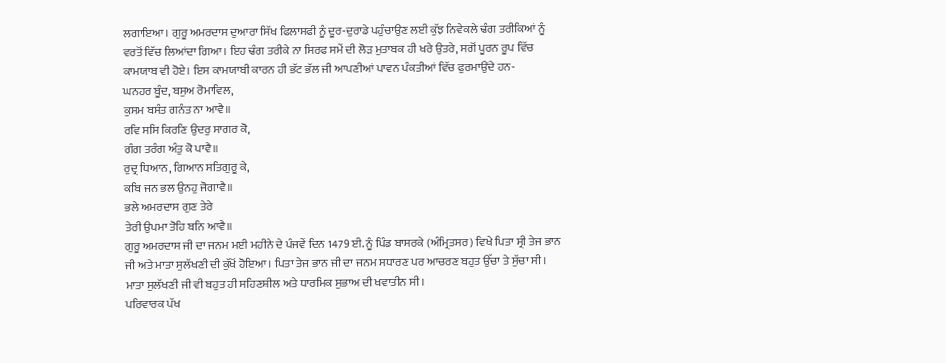ਲਗਾਇਆ। ਗੁਰੂ ਅਮਰਦਾਸ ਦੁਆਰਾ ਸਿੱਖ ਫਿਲਾਸਫੀ ਨੂੰ ਦੂਰ-ਦੁਰਾਡੇ ਪਹੁੰਚਾਉਣ ਲਈ ਕੁੱਝ ਨਿਵੇਕਲੇ ਢੰਗ ਤਰੀਕਿਆਂ ਨੂੰ ਵਰਤੋਂ ਵਿੱਚ ਲਿਆਂਦਾ ਗਿਆ। ਇਹ ਢੰਗ ਤਰੀਕੇ ਨਾ ਸਿਰਫ ਸਮੇਂ ਦੀ ਲੋੜ ਮੁਤਾਬਕ ਹੀ ਖਰੇ ਉਤਰੇ, ਸਗੋਂ ਪੂਰਨ ਰੂਪ ਵਿੱਚ ਕਾਮਯਾਬ ਵੀ ਹੋਏ। ਇਸ ਕਾਮਯਾਬੀ ਕਾਰਨ ਹੀ ਭੱਟ ਭੱਲ ਜੀ ਆਪਣੀਆਂ ਪਾਵਨ ਪੰਕਤੀਆਂ ਵਿੱਚ ਫੁਰਮਾਉਂਦੇ ਹਨ-
ਘਨਹਰ ਬੂੰਦ, ਬਸੁਅ ਰੋਮਾਵਿਲ,
ਕੁਸਮ ਬਸੰਤ ਗਨੰਤ ਨਾ ਆਵੈ॥
ਰਵਿ ਸਸਿ ਕਿਰਣਿ ਉਦਰੁ ਸਾਗਰ ਕੋ,
ਗੰਗ ਤਰੰਗ ਅੰਤੁ ਕੋ ਪਾਵੈ॥
ਰੁਦ੍ਰ ਧਿਆਨ, ਗਿਆਨ ਸਤਿਗੁਰੂ ਕੇ,
ਕਬਿ ਜਨ ਭਲ ਉਨਹੁ ਜੋਗਾਵੈ॥
ਭਲੇ ਅਮਰਦਾਸ ਗੁਣ ਤੇਰੇ
ਤੇਰੀ ਉਪਮਾ ਤੋਹਿ ਬਨਿ ਆਵੈ॥
ਗੁਰੂ ਅਮਰਦਾਸ ਜੀ ਦਾ ਜਨਮ ਮਈ ਮਹੀਨੇ ਦੇ ਪੰਜਵੇਂ ਦਿਨ 1479 ਈ. ਨੂੰ ਪਿੰਡ ਬਾਸਰਕੇ (ਅੰਮ੍ਰਿਤਸਰ) ਵਿਖੇ ਪਿਤਾ ਸ੍ਰੀ ਤੇਜ ਭਾਨ ਜੀ ਅਤੇ ਮਾਤਾ ਸੁਲੱਖਣੀ ਦੀ ਕੁੱਖੋਂ ਹੋਇਆ। ਪਿਤਾ ਤੇਜ ਭਾਨ ਜੀ ਦਾ ਜਨਮ ਸਧਾਰਣ ਪਰ ਆਚਰਣ ਬਹੁਤ ਉੱਚਾ ਤੇ ਸੁੱਚਾ ਸੀ। ਮਾਤਾ ਸੁਲੱਖਣੀ ਜੀ ਵੀ ਬਹੁਤ ਹੀ ਸਹਿਣਸ਼ੀਲ ਅਤੇ ਧਾਰਮਿਕ ਸੁਭਾਅ ਦੀ ਖਵਾਤੀਨ ਸੀ।
ਪਰਿਵਾਰਕ ਪੱਖ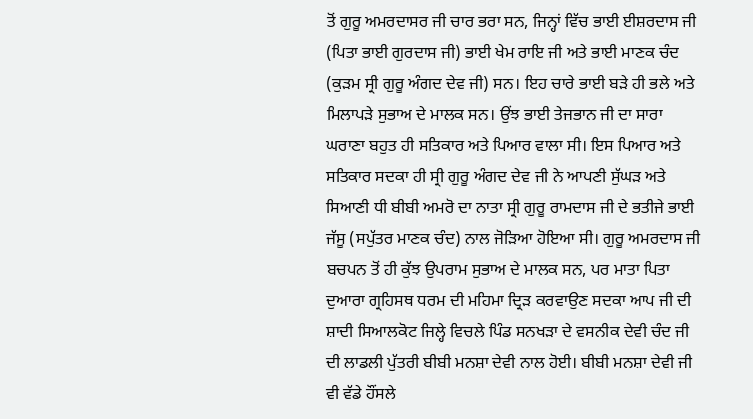ਤੋਂ ਗੁਰੂ ਅਮਰਦਾਸਰ ਜੀ ਚਾਰ ਭਰਾ ਸਨ, ਜਿਨ੍ਹਾਂ ਵਿੱਚ ਭਾਈ ਈਸ਼ਰਦਾਸ ਜੀ (ਪਿਤਾ ਭਾਈ ਗੁਰਦਾਸ ਜੀ) ਭਾਈ ਖੇਮ ਰਾਇ ਜੀ ਅਤੇ ਭਾਈ ਮਾਣਕ ਚੰਦ (ਕੁੜਮ ਸ੍ਰੀ ਗੁਰੂ ਅੰਗਦ ਦੇਵ ਜੀ) ਸਨ। ਇਹ ਚਾਰੇ ਭਾਈ ਬੜੇ ਹੀ ਭਲੇ ਅਤੇ ਮਿਲਾਪੜੇ ਸੁਭਾਅ ਦੇ ਮਾਲਕ ਸਨ। ਉਂਝ ਭਾਈ ਤੇਜਭਾਨ ਜੀ ਦਾ ਸਾਰਾ ਘਰਾਣਾ ਬਹੁਤ ਹੀ ਸਤਿਕਾਰ ਅਤੇ ਪਿਆਰ ਵਾਲਾ ਸੀ। ਇਸ ਪਿਆਰ ਅਤੇ ਸਤਿਕਾਰ ਸਦਕਾ ਹੀ ਸ੍ਰੀ ਗੁਰੂ ਅੰਗਦ ਦੇਵ ਜੀ ਨੇ ਆਪਣੀ ਸੁੱਘੜ ਅਤੇ ਸਿਆਣੀ ਧੀ ਬੀਬੀ ਅਮਰੋ ਦਾ ਨਾਤਾ ਸ੍ਰੀ ਗੁਰੂ ਰਾਮਦਾਸ ਜੀ ਦੇ ਭਤੀਜੇ ਭਾਈ ਜੱਸੂ (ਸਪੁੱਤਰ ਮਾਣਕ ਚੰਦ) ਨਾਲ ਜੋੜਿਆ ਹੋਇਆ ਸੀ। ਗੁਰੂ ਅਮਰਦਾਸ ਜੀ ਬਚਪਨ ਤੋਂ ਹੀ ਕੁੱਝ ਉਪਰਾਮ ਸੁਭਾਅ ਦੇ ਮਾਲਕ ਸਨ, ਪਰ ਮਾਤਾ ਪਿਤਾ ਦੁਆਰਾ ਗ੍ਰਹਿਸਥ ਧਰਮ ਦੀ ਮਹਿਮਾ ਦ੍ਰਿੜ ਕਰਵਾਉਣ ਸਦਕਾ ਆਪ ਜੀ ਦੀ ਸ਼ਾਦੀ ਸਿਆਲਕੋਟ ਜਿਲ੍ਹੇ ਵਿਚਲੇ ਪਿੰਡ ਸਨਖੜਾ ਦੇ ਵਸਨੀਕ ਦੇਵੀ ਚੰਦ ਜੀ ਦੀ ਲਾਡਲੀ ਪੁੱਤਰੀ ਬੀਬੀ ਮਨਸ਼ਾ ਦੇਵੀ ਨਾਲ ਹੋਈ। ਬੀਬੀ ਮਨਸ਼ਾ ਦੇਵੀ ਜੀ ਵੀ ਵੱਡੇ ਹੌਂਸਲੇ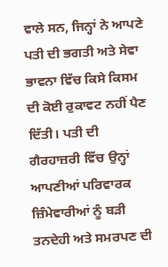ਵਾਲੇ ਸਨ, ਜਿਨ੍ਹਾਂ ਨੇ ਆਪਣੇ ਪਤੀ ਦੀ ਭਗਤੀ ਅਤੇ ਸੇਵਾ ਭਾਵਨਾ ਵਿੱਚ ਕਿਸੇ ਕਿਸਮ ਦੀ ਕੋਈ ਰੁਕਾਵਟ ਨਹੀਂ ਪੈਣ ਦਿੱਤੀ। ਪਤੀ ਦੀ ਗੈਰਹਾਜ਼ਰੀ ਵਿੱਚ ਉਨ੍ਹਾਂ ਆਪਣੀਆਂ ਪਰਿਵਾਰਕ ਜ਼ਿੰਮੇਵਾਰੀਆਂ ਨੂੰ ਬੜੀ ਤਨਦੇਹੀ ਅਤੇ ਸਮਰਪਣ ਦੀ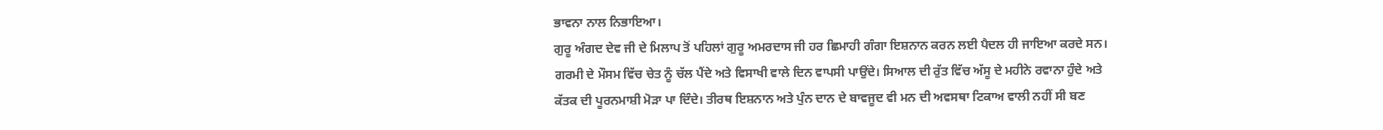ਭਾਵਨਾ ਨਾਲ ਨਿਭਾਇਆ।
ਗੁਰੂ ਅੰਗਦ ਦੇਵ ਜੀ ਦੇ ਮਿਲਾਪ ਤੋਂ ਪਹਿਲਾਂ ਗੁਰੂ ਅਮਰਦਾਸ ਜੀ ਹਰ ਛਿਮਾਹੀ ਗੰਗਾ ਇਸ਼ਨਾਨ ਕਰਨ ਲਈ ਪੈਦਲ ਹੀ ਜਾਇਆ ਕਰਦੇ ਸਨ। ਗਰਮੀ ਦੇ ਮੌਸਮ ਵਿੱਚ ਚੇਤ ਨੂੰ ਚੱਲ ਪੈਂਦੇ ਅਤੇ ਵਿਸਾਖੀ ਵਾਲੇ ਦਿਨ ਵਾਪਸੀ ਪਾਉਂਦੇ। ਸਿਆਲ ਦੀ ਰੁੱਤ ਵਿੱਚ ਅੱਸੂ ਦੇ ਮਹੀਨੇ ਰਵਾਨਾ ਹੁੰਦੇ ਅਤੇ ਕੱਤਕ ਦੀ ਪੂਰਨਮਾਸ਼ੀ ਮੋੜਾ ਪਾ ਦਿੰਦੇ। ਤੀਰਥ ਇਸ਼ਨਾਨ ਅਤੇ ਪੁੰਨ ਦਾਨ ਦੇ ਬਾਵਜੂਦ ਵੀ ਮਨ ਦੀ ਅਵਸਥਾ ਟਿਕਾਅ ਵਾਲੀ ਨਹੀਂ ਸੀ ਬਣ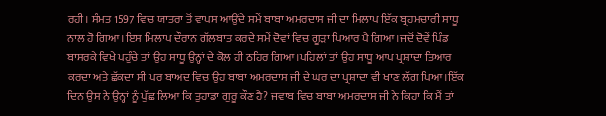ਰਹੀ। ਸੰਮਤ 1597 ਵਿਚ ਯਾਤਰਾ ਤੋਂ ਵਾਪਸ ਆਉਂਦੇ ਸਮੇਂ ਬਾਬਾ ਅਮਰਦਾਸ ਜੀ ਦਾ ਮਿਲਾਪ ਇੱਕ ਬ੍ਰਹਮਚਾਰੀ ਸਾਧੂ ਨਾਲ ਹੋ ਗਿਆ।ਇਸ ਮਿਲਾਪ ਦੌਰਾਨ ਗੱਲਬਾਤ ਕਰਦੇ ਸਮੇਂ ਦੋਵਾਂ ਵਿਚ ਗੂੜਾ ਪਿਆਰ ਪੈ ਗਿਆ।ਜਦੋਂ ਦੋਵੇਂ ਪਿੰਡ ਬਾਸਰਕੇ ਵਿਖੇ ਪਹੁੰਚੇ ਤਾਂ ਉਹ ਸਾਧੂ ਉਨ੍ਹਾਂ ਦੇ ਕੋਲ ਹੀ ਠਹਿਰ ਗਿਆ।ਪਹਿਲਾਂ ਤਾਂ ਉਹ ਸਾਧੂ ਆਪ ਪ੍ਰਸ਼ਾਦਾ ਤਿਆਰ ਕਰਦਾ ਅਤੇ ਛੱਕਦਾ ਸੀ ਪਰ ਬਾਅਦ ਵਿਚ ਉਹ ਬਾਬਾ ਅਮਰਦਾਸ ਜੀ ਦੇ ਘਰ ਦਾ ਪ੍ਰਸ਼ਾਦਾ ਵੀ ਖਾਣ ਲੱਗ ਪਿਆ।ਇੱਕ ਦਿਨ ਉਸ ਨੇ ਉਨ੍ਹਾਂ ਨੂੰ ਪੁੱਛ ਲਿਆ ਕਿ ਤੁਹਾਡਾ ਗੁਰੂ ਕੌਣ ਹੈ? ਜਵਾਬ ਵਿਚ ਬਾਬਾ ਅਮਰਦਾਸ ਜੀ ਨੇ ਕਿਹਾ ਕਿ ਮੈਂ ਤਾਂ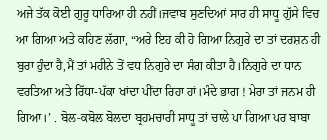ਅਜੇ ਤੱਕ ਕੋਈ ਗੁਰੂ ਧਾਰਿਆ ਹੀ ਨਹੀਂ।ਜਵਾਬ ਸੁਣਦਿਆਂ ਸਾਰ ਹੀ ਸਾਧੂ ਗੁੱਸੇ ਵਿਚ ਆ ਗਿਆ ਅਤੇ ਕਹਿਣ ਲੱਗਾ, “ਅਰੇ ਇਹ ਕੀ ਹੋ ਗਿਆ ਨਿਗੁਰੇ ਦਾ ਤਾਂ ਦਰਸ਼ਨ ਹੀ ਬੁਰਾ ਹੁੰਦਾ ਹੈ,ਮੈਂ ਤਾਂ ਮਹੀਨੇ ਤੋਂ ਵਧ ਨਿਗੁਰੇ ਦਾ ਸੰਗ ਕੀਤਾ ਹੈ।ਨਿਗੁਰੇ ਦਾ ਧਾਨ ਵਰਤਿਆ ਅਤੇ ਰਿੱਧਾ-ਪੱਕਾ ਖਾਂਦਾ ਪੀਂਦਾ ਰਿਹਾ ਹਾਂ।ਮੰਦੇ ਭਾਗ ! ਮੇਰਾ ਤਾਂ ਜਨਮ ਹੀ ਗਿਆ।’ . ਬੋਲ-ਕਬੋਲ ਬੋਲਦਾ ਬ੍ਰਹਮਚਾਰੀ ਸਾਧੂ ਤਾਂ ਚਾਲੇ ਪਾ ਗਿਆ ਪਰ ਬਾਬਾ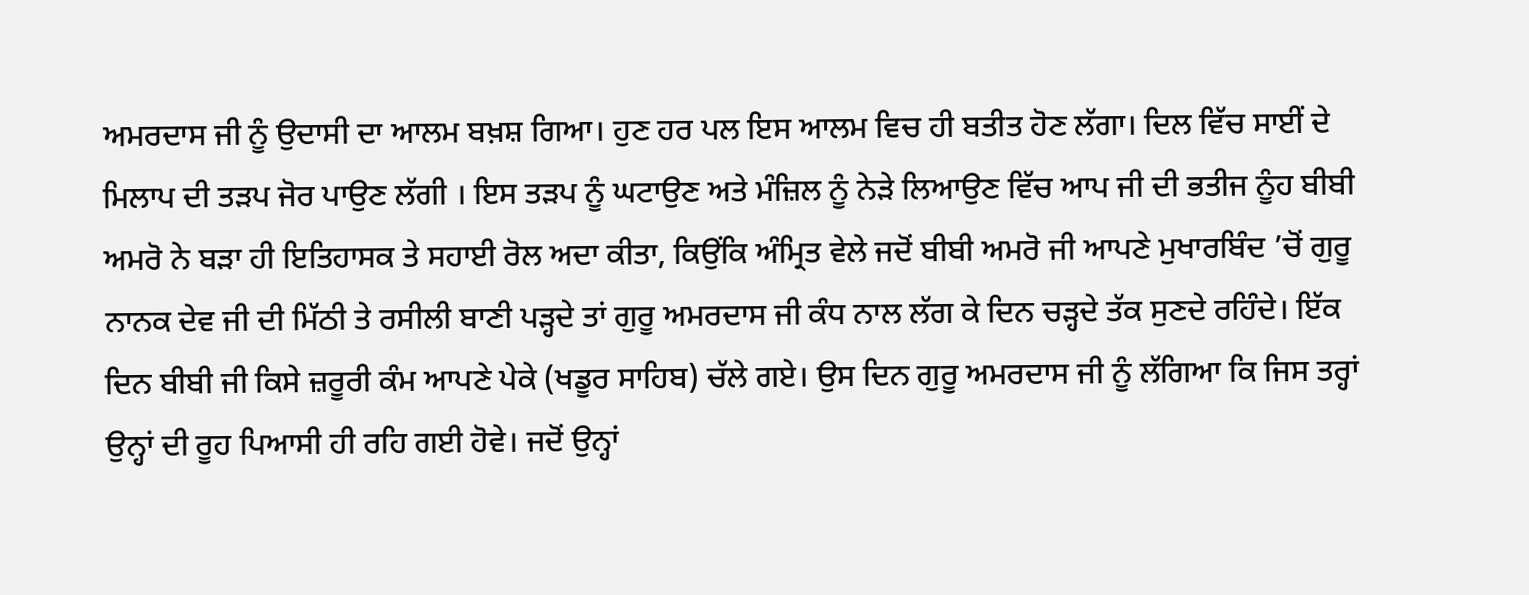ਅਮਰਦਾਸ ਜੀ ਨੂੰ ਉਦਾਸੀ ਦਾ ਆਲਮ ਬਖ਼ਸ਼ ਗਿਆ। ਹੁਣ ਹਰ ਪਲ ਇਸ ਆਲਮ ਵਿਚ ਹੀ ਬਤੀਤ ਹੋਣ ਲੱਗਾ। ਦਿਲ ਵਿੱਚ ਸਾਈਂ ਦੇ ਮਿਲਾਪ ਦੀ ਤੜਪ ਜੋਰ ਪਾਉਣ ਲੱਗੀ । ਇਸ ਤੜਪ ਨੂੰ ਘਟਾਉਣ ਅਤੇ ਮੰਜ਼ਿਲ ਨੂੰ ਨੇੜੇ ਲਿਆਉਣ ਵਿੱਚ ਆਪ ਜੀ ਦੀ ਭਤੀਜ ਨੂੰਹ ਬੀਬੀ ਅਮਰੋ ਨੇ ਬੜਾ ਹੀ ਇਤਿਹਾਸਕ ਤੇ ਸਹਾਈ ਰੋਲ ਅਦਾ ਕੀਤਾ, ਕਿਉਂਕਿ ਅੰਮ੍ਰਿਤ ਵੇਲੇ ਜਦੋਂ ਬੀਬੀ ਅਮਰੋ ਜੀ ਆਪਣੇ ਮੁਖਾਰਬਿੰਦ ’ਚੋਂ ਗੁਰੂ ਨਾਨਕ ਦੇਵ ਜੀ ਦੀ ਮਿੱਠੀ ਤੇ ਰਸੀਲੀ ਬਾਣੀ ਪੜ੍ਹਦੇ ਤਾਂ ਗੁਰੂ ਅਮਰਦਾਸ ਜੀ ਕੰਧ ਨਾਲ ਲੱਗ ਕੇ ਦਿਨ ਚੜ੍ਹਦੇ ਤੱਕ ਸੁਣਦੇ ਰਹਿੰਦੇ। ਇੱਕ ਦਿਨ ਬੀਬੀ ਜੀ ਕਿਸੇ ਜ਼ਰੂਰੀ ਕੰਮ ਆਪਣੇ ਪੇਕੇ (ਖਡੂਰ ਸਾਹਿਬ) ਚੱਲੇ ਗਏ। ਉਸ ਦਿਨ ਗੁਰੂ ਅਮਰਦਾਸ ਜੀ ਨੂੰ ਲੱਗਿਆ ਕਿ ਜਿਸ ਤਰ੍ਹਾਂ ਉਨ੍ਹਾਂ ਦੀ ਰੂਹ ਪਿਆਸੀ ਹੀ ਰਹਿ ਗਈ ਹੋਵੇ। ਜਦੋਂ ਉਨ੍ਹਾਂ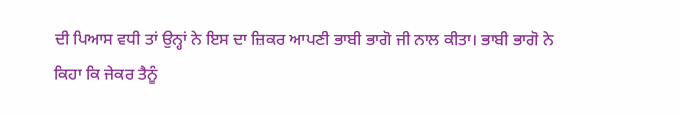ਦੀ ਪਿਆਸ ਵਧੀ ਤਾਂ ਉਨ੍ਹਾਂ ਨੇ ਇਸ ਦਾ ਜ਼ਿਕਰ ਆਪਣੀ ਭਾਬੀ ਭਾਗੋ ਜੀ ਨਾਲ ਕੀਤਾ। ਭਾਬੀ ਭਾਗੋ ਨੇ ਕਿਹਾ ਕਿ ਜੇਕਰ ਤੈਨੂੰ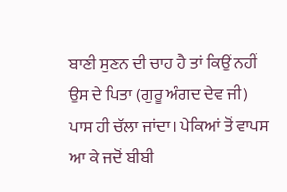ਬਾਣੀ ਸੁਣਨ ਦੀ ਚਾਹ ਹੈ ਤਾਂ ਕਿਉਂ ਨਹੀਂ ਉਸ ਦੇ ਪਿਤਾ (ਗੁਰੂ ਅੰਗਦ ਦੇਵ ਜੀ) ਪਾਸ ਹੀ ਚੱਲਾ ਜਾਂਦਾ। ਪੇਕਿਆਂ ਤੋਂ ਵਾਪਸ ਆ ਕੇ ਜਦੋਂ ਬੀਬੀ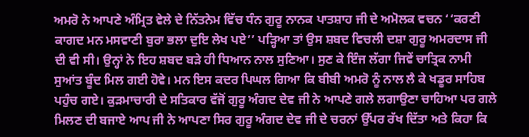ਅਮਰੋ ਨੇ ਆਪਣੇ ਅੰਮ੍ਰਿਤ ਵੇਲੇ ਦੇ ਨਿੱਤਨੇਮ ਵਿੱਚ ਧੰਨ ਗੁਰੂ ਨਾਨਕ ਪਾਤਸ਼ਾਹ ਜੀ ਦੇ ਅਮੋਲਕ ਵਚਨ ‘‘ਕਰਣੀ ਕਾਗਦ ਮਨ ਮਸਵਾਣੀ ਬੁਰਾ ਭਲਾ ਦੁਇ ਲੇਖ ਪਏ’’ ਪੜ੍ਹਿਆ ਤਾਂ ਉਸ ਸ਼ਬਦ ਵਿਚਲੀ ਦਸ਼ਾ ਗੁਰੂ ਅਮਰਦਾਸ ਜੀ ਦੀ ਵੀ ਸੀ। ਉਨ੍ਹਾਂ ਨੇ ਇਹ ਸ਼ਬਦ ਬੜੇ ਹੀ ਧਿਆਨ ਨਾਲ ਸੁਣਿਆ। ਸੁਣ ਕੇ ਇੰਜ ਲੱਗਾ ਜਿਵੇਂ ਚਾਤ੍ਰਿਕ ਨਾਮੀ ਸੁਆਂਤ ਬੂੰਦ ਮਿਲ ਗਈ ਹੋਵੇ। ਮਨ ਇਸ ਕਦਰ ਪਿਘਲ ਗਿਆ ਕਿ ਬੀਬੀ ਅਮਰੋ ਨੂੰ ਨਾਲ ਲੈ ਕੇ ਖਡੂਰ ਸਾਹਿਬ ਪਹੁੰਚ ਗਏ। ਕੁੜਮਾਚਾਰੀ ਦੇ ਸਤਿਕਾਰ ਵੱਜੋਂ ਗੁਰੂ ਅੰਗਦ ਦੇਵ ਜੀ ਨੇ ਆਪਣੇ ਗਲੇ ਲਗਾਉਣਾ ਚਾਹਿਆ ਪਰ ਗਲੇ ਮਿਲਣ ਦੀ ਬਜਾਏ ਆਪ ਜੀ ਨੇ ਆਪਣਾ ਸਿਰ ਗੁਰੂ ਅੰਗਦ ਦੇਵ ਜੀ ਦੇ ਚਰਨਾਂ ਉੱਪਰ ਰੱਖ ਦਿੱਤਾ ਅਤੇ ਕਿਹਾ ਕਿ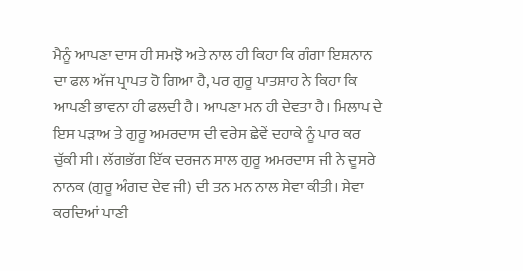ਮੈਨੂੰ ਆਪਣਾ ਦਾਸ ਹੀ ਸਮਝੋ ਅਤੇ ਨਾਲ ਹੀ ਕਿਹਾ ਕਿ ਗੰਗਾ ਇਸ਼ਨਾਨ ਦਾ ਫਲ ਅੱਜ ਪ੍ਰਾਪਤ ਹੋ ਗਿਆ ਹੈ, ਪਰ ਗੁਰੂ ਪਾਤਸ਼ਾਹ ਨੇ ਕਿਹਾ ਕਿ ਆਪਣੀ ਭਾਵਨਾ ਹੀ ਫਲਦੀ ਹੈ। ਆਪਣਾ ਮਨ ਹੀ ਦੇਵਤਾ ਹੈ। ਮਿਲਾਪ ਦੇ ਇਸ ਪੜਾਅ ਤੇ ਗੁਰੂ ਅਮਰਦਾਸ ਦੀ ਵਰੇਸ ਛੇਵੇਂ ਦਹਾਕੇ ਨੂੰ ਪਾਰ ਕਰ ਚੁੱਕੀ ਸੀ। ਲੱਗਭੱਗ ਇੱਕ ਦਰਜਨ ਸਾਲ ਗੁਰੂ ਅਮਰਦਾਸ ਜੀ ਨੇ ਦੂਸਰੇ ਨਾਨਕ (ਗੁਰੂ ਅੰਗਦ ਦੇਵ ਜੀ) ਦੀ ਤਨ ਮਨ ਨਾਲ ਸੇਵਾ ਕੀਤੀ। ਸੇਵਾ ਕਰਦਿਆਂ ਪਾਣੀ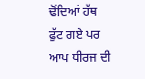ਢੋਂਦਿਆਂ ਹੱਥ ਫੁੱਟ ਗਏ ਪਰ ਆਪ ਧੀਰਜ ਦੀ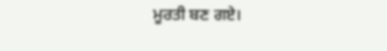ਮੂਰਤੀ ਬਣ ਗਏ।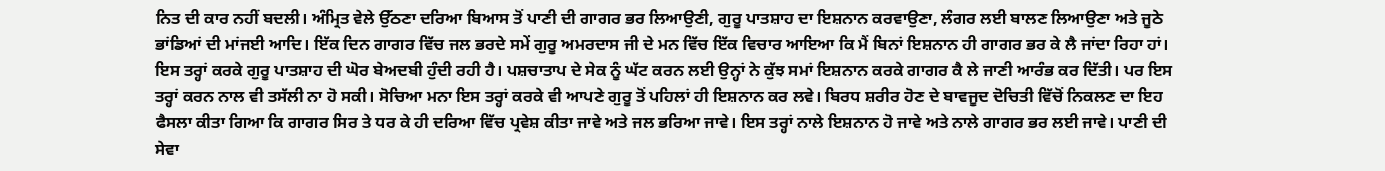ਨਿਤ ਦੀ ਕਾਰ ਨਹੀਂ ਬਦਲੀ। ਅੰਮ੍ਰਿਤ ਵੇਲੇ ਉੱਠਣਾ ਦਰਿਆ ਬਿਆਸ ਤੋਂ ਪਾਣੀ ਦੀ ਗਾਗਰ ਭਰ ਲਿਆਉਣੀ, ਗੁਰੂ ਪਾਤਸ਼ਾਹ ਦਾ ਇਸ਼ਨਾਨ ਕਰਵਾਉਣਾ, ਲੰਗਰ ਲਈ ਬਾਲਣ ਲਿਆਉਣਾ ਅਤੇ ਜੂਠੇ ਭਾਂਡਿਆਂ ਦੀ ਮਾਂਜਈ ਆਦਿ। ਇੱਕ ਦਿਨ ਗਾਗਰ ਵਿੱਚ ਜਲ ਭਰਦੇ ਸਮੇਂ ਗੁਰੂ ਅਮਰਦਾਸ ਜੀ ਦੇ ਮਨ ਵਿੱਚ ਇੱਕ ਵਿਚਾਰ ਆਇਆ ਕਿ ਮੈਂ ਬਿਨਾਂ ਇਸ਼ਨਾਨ ਹੀ ਗਾਗਰ ਭਰ ਕੇ ਲੈ ਜਾਂਦਾ ਰਿਹਾ ਹਾਂ। ਇਸ ਤਰ੍ਹਾਂ ਕਰਕੇ ਗੁਰੂ ਪਾਤਸ਼ਾਹ ਦੀ ਘੋਰ ਬੇਅਦਬੀ ਹੁੰਦੀ ਰਹੀ ਹੈ। ਪਸ਼ਚਾਤਾਪ ਦੇ ਸੇਕ ਨੂੰ ਘੱਟ ਕਰਨ ਲਈ ਉਨ੍ਹਾਂ ਨੇ ਕੁੱਝ ਸਮਾਂ ਇਸ਼ਨਾਨ ਕਰਕੇ ਗਾਗਰ ਕੈ ਲੇ ਜਾਣੀ ਆਰੰਭ ਕਰ ਦਿੱਤੀ। ਪਰ ਇਸ ਤਰ੍ਹਾਂ ਕਰਨ ਨਾਲ ਵੀ ਤਸੱਲੀ ਨਾ ਹੋ ਸਕੀ। ਸੋਚਿਆ ਮਨਾ ਇਸ ਤਰ੍ਹਾਂ ਕਰਕੇ ਵੀ ਆਪਣੇ ਗੁਰੂ ਤੋਂ ਪਹਿਲਾਂ ਹੀ ਇਸ਼ਨਾਨ ਕਰ ਲਵੇ। ਬਿਰਧ ਸ਼ਰੀਰ ਹੋਣ ਦੇ ਬਾਵਜੂਦ ਦੋਚਿਤੀ ਵਿੱਚੋਂ ਨਿਕਲਣ ਦਾ ਇਹ ਫੈਸਲਾ ਕੀਤਾ ਗਿਆ ਕਿ ਗਾਗਰ ਸਿਰ ਤੇ ਧਰ ਕੇ ਹੀ ਦਰਿਆ ਵਿੱਚ ਪ੍ਰਵੇਸ਼ ਕੀਤਾ ਜਾਵੇ ਅਤੇ ਜਲ ਭਰਿਆ ਜਾਵੇ। ਇਸ ਤਰ੍ਹਾਂ ਨਾਲੇ ਇਸ਼ਨਾਨ ਹੋ ਜਾਵੇ ਅਤੇ ਨਾਲੇ ਗਾਗਰ ਭਰ ਲਈ ਜਾਵੇ। ਪਾਣੀ ਦੀ ਸੇਵਾ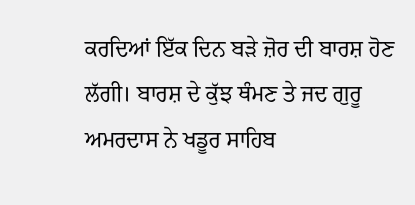ਕਰਦਿਆਂ ਇੱਕ ਦਿਨ ਬੜੇ ਜ਼ੋਰ ਦੀ ਬਾਰਸ਼ ਹੋਣ ਲੱਗੀ। ਬਾਰਸ਼ ਦੇ ਕੁੱਝ ਥੰਮਣ ਤੇ ਜਦ ਗੁਰੂ ਅਮਰਦਾਸ ਨੇ ਖਡੂਰ ਸਾਹਿਬ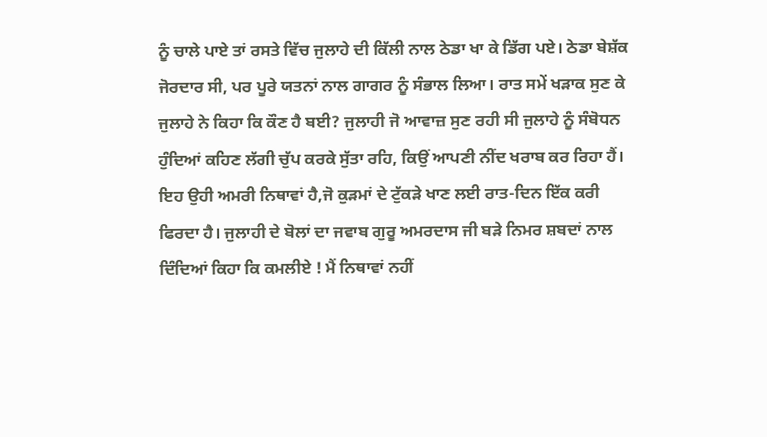ਨੂੰ ਚਾਲੇ ਪਾਏ ਤਾਂ ਰਸਤੇ ਵਿੱਚ ਜੁਲਾਹੇ ਦੀ ਕਿੱਲੀ ਨਾਲ ਠੇਡਾ ਖਾ ਕੇ ਡਿੱਗ ਪਏ। ਠੇਡਾ ਬੇਸ਼ੱਕ ਜੋਰਦਾਰ ਸੀ, ਪਰ ਪੂਰੇ ਯਤਨਾਂ ਨਾਲ ਗਾਗਰ ਨੂੰ ਸੰਭਾਲ ਲਿਆ। ਰਾਤ ਸਮੇਂ ਖੜਾਕ ਸੁਣ ਕੇ ਜੁਲਾਹੇ ਨੇ ਕਿਹਾ ਕਿ ਕੌਣ ਹੈ ਬਈ? ਜੁਲਾਹੀ ਜੋ ਆਵਾਜ਼ ਸੁਣ ਰਹੀ ਸੀ ਜੁਲਾਹੇ ਨੂੰ ਸੰਬੋਧਨ ਹੁੰਦਿਆਂ ਕਹਿਣ ਲੱਗੀ ਚੁੱਪ ਕਰਕੇ ਸੁੱਤਾ ਰਹਿ, ਕਿਉਂ ਆਪਣੀ ਨੀਂਦ ਖਰਾਬ ਕਰ ਰਿਹਾ ਹੈਂ। ਇਹ ਉਹੀ ਅਮਰੀ ਨਿਥਾਵਾਂ ਹੈ,ਜੋ ਕੁੜਮਾਂ ਦੇ ਟੁੱਕੜੇ ਖਾਣ ਲਈ ਰਾਤ-ਦਿਨ ਇੱਕ ਕਰੀ ਫਿਰਦਾ ਹੈ। ਜੁਲਾਹੀ ਦੇ ਬੋਲਾਂ ਦਾ ਜਵਾਬ ਗੁਰੂ ਅਮਰਦਾਸ ਜੀ ਬੜੇ ਨਿਮਰ ਸ਼ਬਦਾਂ ਨਾਲ ਦਿੰਦਿਆਂ ਕਿਹਾ ਕਿ ਕਮਲੀਏ ! ਮੈਂ ਨਿਥਾਵਾਂ ਨਹੀਂ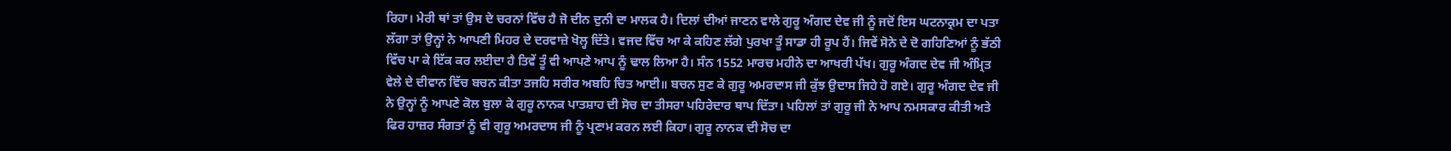ਰਿਹਾ। ਮੇਰੀ ਥਾਂ ਤਾਂ ਉਸ ਦੇ ਚਰਨਾਂ ਵਿੱਚ ਹੈ ਜੋ ਦੀਨ ਦੁਨੀ ਦਾ ਮਾਲਕ ਹੈ। ਦਿਲਾਂ ਦੀਆਂ ਜਾਣਨ ਵਾਲੇ ਗੁਰੂ ਅੰਗਦ ਦੇਵ ਜੀ ਨੂੰ ਜਦੋਂ ਇਸ ਘਟਨਾਕ੍ਰਮ ਦਾ ਪਤਾ ਲੱਗਾ ਤਾਂ ਉਨ੍ਹਾਂ ਨੇ ਆਪਣੀ ਮਿਹਰ ਦੇ ਦਰਵਾਜ਼ੇ ਖੋਲ੍ਹ ਦਿੱਤੇ। ਵਜਦ ਵਿੱਚ ਆ ਕੇ ਕਹਿਣ ਲੱਗੇ ਪੁਰਖਾ ਤੂੰ ਸਾਡਾ ਹੀ ਰੂਪ ਹੈਂ। ਜਿਵੇਂ ਸੋਨੇ ਦੇ ਦੋ ਗਹਿਣਿਆਂ ਨੂੰ ਭੱਠੀ ਵਿੱਚ ਪਾ ਕੇ ਇੱਕ ਕਰ ਲਈਦਾ ਹੈ ਤਿਵੇਂ ਤੂੰ ਵੀ ਆਪਣੇ ਆਪ ਨੂੰ ਢਾਲ ਲਿਆ ਹੈ। ਸੰਨ 1552 ਮਾਰਚ ਮਹੀਨੇ ਦਾ ਆਖਰੀ ਪੱਖ। ਗੁਰੂ ਅੰਗਦ ਦੇਵ ਜੀ ਅੰਮ੍ਰਿਤ ਵੇਲੇ ਦੇ ਦੀਵਾਨ ਵਿੱਚ ਬਚਨ ਕੀਤਾ ਤਜਹਿ ਸਰੀਰ ਅਬਹਿ ਚਿਤ ਆਈ॥ ਬਚਨ ਸੁਣ ਕੇ ਗੁਰੂ ਅਮਰਦਾਸ ਜੀ ਕੁੱਝ ਉਦਾਸ ਜਿਹੇ ਹੋ ਗਏ। ਗੁਰੂ ਅੰਗਦ ਦੇਵ ਜੀ ਨੇ ਉਨ੍ਹਾਂ ਨੂੰ ਆਪਣੇ ਕੋਲ ਬੁਲਾ ਕੇ ਗੁਰੂ ਨਾਨਕ ਪਾਤਸ਼ਾਹ ਦੀ ਸੋਚ ਦਾ ਤੀਸਰਾ ਪਹਿਰੇਦਾਰ ਥਾਪ ਦਿੱਤਾ। ਪਹਿਲਾਂ ਤਾਂ ਗੁਰੂ ਜੀ ਨੇ ਆਪ ਨਮਸਕਾਰ ਕੀਤੀ ਅਤੇ ਫਿਰ ਹਾਜ਼ਰ ਸੰਗਤਾਂ ਨੂੰ ਵੀ ਗੁਰੂ ਅਮਰਦਾਸ ਜੀ ਨੂੰ ਪ੍ਰਣਾਮ ਕਰਨ ਲਈ ਕਿਹਾ। ਗੁਰੂ ਨਾਨਕ ਦੀ ਸੋਚ ਦਾ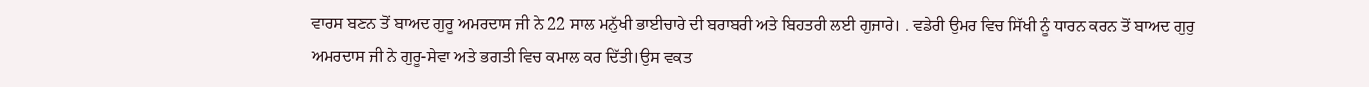ਵਾਰਸ ਬਣਨ ਤੋਂ ਬਾਅਦ ਗੁਰੂ ਅਮਰਦਾਸ ਜੀ ਨੇ 22 ਸਾਲ ਮਨੁੱਖੀ ਭਾਈਚਾਰੇ ਦੀ ਬਰਾਬਰੀ ਅਤੇ ਬਿਹਤਰੀ ਲਈ ਗੁਜਾਰੇ। . ਵਡੇਰੀ ਉਮਰ ਵਿਚ ਸਿੱਖੀ ਨੂੰ ਧਾਰਨ ਕਰਨ ਤੋਂ ਬਾਅਦ ਗੁਰੁ ਅਮਰਦਾਸ ਜੀ ਨੇ ਗੁਰੂ-ਸੇਵਾ ਅਤੇ ਭਗਤੀ ਵਿਚ ਕਮਾਲ ਕਰ ਦਿੱਤੀ।ਉਸ ਵਕਤ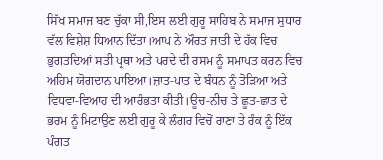ਸਿੱਖ ਸਮਾਜ ਬਣ ਚੁੱਕਾ ਸੀ,ਇਸ ਲਈ ਗੁਰੂ ਸਾਹਿਬ ਨੇ ਸਮਾਜ ਸੁਧਾਰ ਵੱਲ ਵਿਸ਼ੇਸ਼ ਧਿਆਨ ਦਿੱਤਾ।ਆਪ ਨੇ ਔਰਤ ਜਾਤੀ ਦੇ ਹੱਕ ਵਿਚ ਭੁਗਤਦਿਆਂ ਸਤੀ ਪ੍ਰਥਾ ਅਤੇ ਪਰਦੇ ਦੀ ਰਸਮ ਨੂੰ ਸਮਾਪਤ ਕਰਨ ਵਿਚ ਅਹਿਮ ਯੋਗਦਾਨ ਪਾਇਆ।ਜ਼ਾਤ-ਪਾਤ ਦੇ ਬੰਧਨ ਨੂੰ ਤੋੜਿਆ ਅਤੇ ਵਿਧਵਾ-ਵਿਆਹ ਦੀ ਆਰੰਭਤਾ ਕੀਤੀ।ਊਚ-ਨੀਚ ਤੇ ਛੂਤ-ਛਾਤ ਦੇ ਭਰਮ ਨੂੰ ਮਿਟਾਉਣ ਲਈ ਗੁਰੂ ਕੇ ਲੰਗਰ ਵਿਚੋਂ ਰਾਣਾ ਤੇ ਰੰਕ ਨੂੰ ਇੱਕ ਪੰਗਤ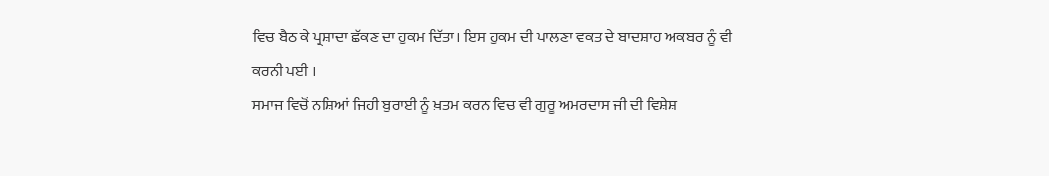ਵਿਚ ਬੈਠ ਕੇ ਪ੍ਰਸ਼ਾਦਾ ਛੱਕਣ ਦਾ ਹੁਕਮ ਦਿੱਤਾ। ਇਸ ਹੁਕਮ ਦੀ ਪਾਲਣਾ ਵਕਤ ਦੇ ਬਾਦਸ਼ਾਹ ਅਕਬਰ ਨੂੰ ਵੀ ਕਰਨੀ ਪਈ ।
ਸਮਾਜ ਵਿਚੋਂ ਨਸ਼ਿਆਂ ਜਿਹੀ ਬੁਰਾਈ ਨੂੰ ਖ਼ਤਮ ਕਰਨ ਵਿਚ ਵੀ ਗੁਰੂ ਅਮਰਦਾਸ ਜੀ ਦੀ ਵਿਸ਼ੇਸ਼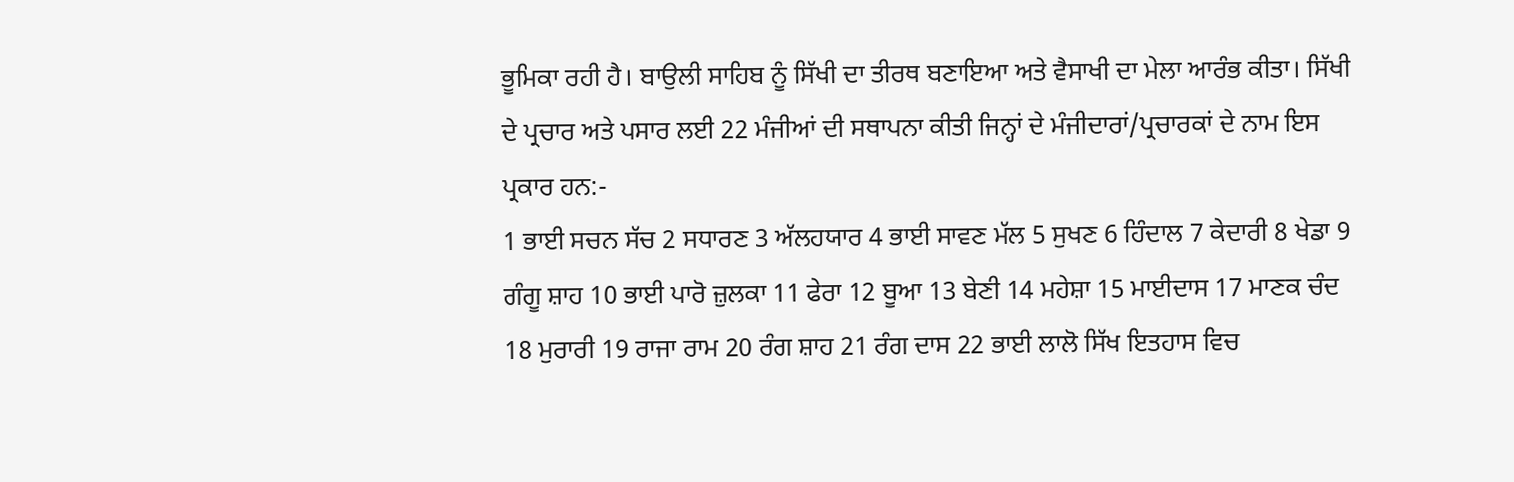ਭੂਮਿਕਾ ਰਹੀ ਹੈ। ਬਾਉਲੀ ਸਾਹਿਬ ਨੂੰ ਸਿੱਖੀ ਦਾ ਤੀਰਥ ਬਣਾਇਆ ਅਤੇ ਵੈਸਾਖੀ ਦਾ ਮੇਲਾ ਆਰੰਭ ਕੀਤਾ। ਸਿੱਖੀ ਦੇ ਪ੍ਰਚਾਰ ਅਤੇ ਪਸਾਰ ਲਈ 22 ਮੰਜੀਆਂ ਦੀ ਸਥਾਪਨਾ ਕੀਤੀ ਜਿਨ੍ਹਾਂ ਦੇ ਮੰਜੀਦਾਰਾਂ/ਪ੍ਰਚਾਰਕਾਂ ਦੇ ਨਾਮ ਇਸ ਪ੍ਰਕਾਰ ਹਨ:-
1 ਭਾਈ ਸਚਨ ਸੱਚ 2 ਸਧਾਰਣ 3 ਅੱਲਹਯਾਰ 4 ਭਾਈ ਸਾਵਣ ਮੱਲ 5 ਸੁਖਣ 6 ਹਿੰਦਾਲ 7 ਕੇਦਾਰੀ 8 ਖੇਡਾ 9 ਗੰਗੂ ਸ਼ਾਹ 10 ਭਾਈ ਪਾਰੋ ਜ਼ੁਲਕਾ 11 ਫੇਰਾ 12 ਬੂਆ 13 ਬੇਣੀ 14 ਮਹੇਸ਼ਾ 15 ਮਾਈਦਾਸ 17 ਮਾਣਕ ਚੰਦ 18 ਮੁਰਾਰੀ 19 ਰਾਜਾ ਰਾਮ 20 ਰੰਗ ਸ਼ਾਹ 21 ਰੰਗ ਦਾਸ 22 ਭਾਈ ਲਾਲੋ ਸਿੱਖ ਇਤਹਾਸ ਵਿਚ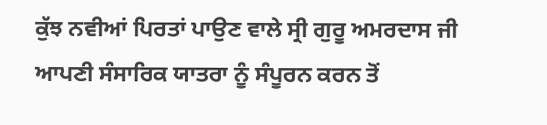ਕੁੱਝ ਨਵੀਆਂ ਪਿਰਤਾਂ ਪਾਉਣ ਵਾਲੇ ਸ੍ਰੀ ਗੁਰੂ ਅਮਰਦਾਸ ਜੀ ਆਪਣੀ ਸੰਸਾਰਿਕ ਯਾਤਰਾ ਨੂੰ ਸੰਪੂਰਨ ਕਰਨ ਤੋਂ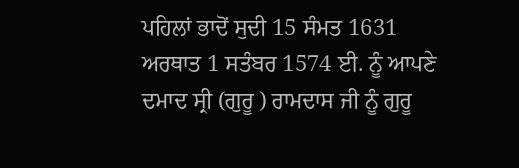ਪਹਿਲਾਂ ਭਾਦੋਂ ਸੁਦੀ 15 ਸੰਮਤ 1631 ਅਰਥਾਤ 1 ਸਤੰਬਰ 1574 ਈ. ਨੂੰ ਆਪਣੇ ਦਮਾਦ ਸ੍ਰੀ (ਗੁਰੂ ) ਰਾਮਦਾਸ ਜੀ ਨੂੰ ਗੁਰੂ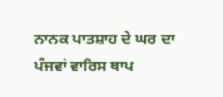ਨਾਨਕ ਪਾਤਸ਼ਾਹ ਦੇ ਘਰ ਦਾ ਪੰਜਵਾਂ ਵਾਰਿਸ ਥਾਪ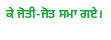ਕੇ ਜੋਤੀ-ਜੋਤ ਸਮਾ ਗਏ।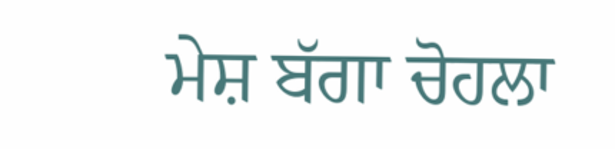ਮੇਸ਼ ਬੱਗਾ ਚੋਹਲਾ